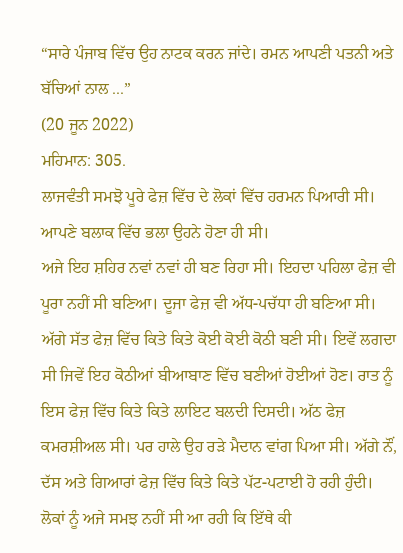“ਸਾਰੇ ਪੰਜਾਬ ਵਿੱਚ ਉਹ ਨਾਟਕ ਕਰਨ ਜਾਂਦੇ। ਰਮਨ ਆਪਣੀ ਪਤਨੀ ਅਤੇ ਬੱਚਿਆਂ ਨਾਲ ...”
(20 ਜੂਨ 2022)
ਮਹਿਮਾਨ: 305.
ਲਾਜਵੰਤੀ ਸਮਝੋ ਪੂਰੇ ਫੇਜ਼ ਵਿੱਚ ਦੇ ਲੋਕਾਂ ਵਿੱਚ ਹਰਮਨ ਪਿਆਰੀ ਸੀ। ਆਪਣੇ ਬਲਾਕ ਵਿੱਚ ਭਲਾ ਉਹਨੇ ਹੋਣਾ ਹੀ ਸੀ।
ਅਜੇ ਇਹ ਸ਼ਹਿਰ ਨਵਾਂ ਨਵਾਂ ਹੀ ਬਣ ਰਿਹਾ ਸੀ। ਇਹਦਾ ਪਹਿਲਾ ਫੇਜ਼ ਵੀ ਪੂਰਾ ਨਹੀਂ ਸੀ ਬਣਿਆ। ਦੂਜਾ ਫੇਜ਼ ਵੀ ਅੱਧ-ਪਚੱਧਾ ਹੀ ਬਣਿਆ ਸੀ। ਅੱਗੇ ਸੱਤ ਫੇਜ਼ ਵਿੱਚ ਕਿਤੇ ਕਿਤੇ ਕੋਈ ਕੋਈ ਕੋਠੀ ਬਣੀ ਸੀ। ਇਵੇਂ ਲਗਦਾ ਸੀ ਜਿਵੇਂ ਇਹ ਕੋਠੀਆਂ ਬੀਆਬਾਣ ਵਿੱਚ ਬਣੀਆਂ ਹੋਈਆਂ ਹੋਣ। ਰਾਤ ਨੂੰ ਇਸ ਫੇਜ਼ ਵਿੱਚ ਕਿਤੇ ਕਿਤੇ ਲਾਇਟ ਬਲਦੀ ਦਿਸਦੀ। ਅੱਠ ਫੇਜ਼ ਕਮਰਸ਼ੀਅਲ ਸੀ। ਪਰ ਹਾਲੇ ਉਹ ਰੜੇ ਮੈਦਾਨ ਵਾਂਗ ਪਿਆ ਸੀ। ਅੱਗੇ ਨੌਂ, ਦੱਸ ਅਤੇ ਗਿਆਰਾਂ ਫੇਜ਼ ਵਿੱਚ ਕਿਤੇ ਕਿਤੇ ਪੱਟ-ਪਟਾਈ ਹੋ ਰਹੀ ਹੁੰਦੀ। ਲੋਕਾਂ ਨੂੰ ਅਜੇ ਸਮਝ ਨਹੀਂ ਸੀ ਆ ਰਹੀ ਕਿ ਇੱਥੇ ਕੀ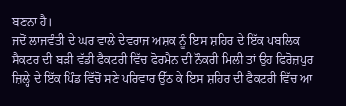ਬਣਨਾ ਹੈ।
ਜਦੋਂ ਲਾਜਵੰਤੀ ਦੇ ਘਰ ਵਾਲੇ ਦੇਵਰਾਜ ਅਸ਼ਕ ਨੂੰ ਇਸ ਸ਼ਹਿਰ ਦੇ ਇੱਕ ਪਬਲਿਕ ਸੈਕਟਰ ਦੀ ਬੜੀ ਵੱਡੀ ਫੈਕਟਰੀ ਵਿੱਚ ਫੋਰਮੈਨ ਦੀ ਨੌਕਰੀ ਮਿਲੀ ਤਾਂ ਉਹ ਫਿਰੋਜ਼ਪੁਰ ਜ਼ਿਲ੍ਹੇ ਦੇ ਇੱਕ ਪਿੰਡ ਵਿੱਚੋਂ ਸਣੇ ਪਰਿਵਾਰ ਉੱਠ ਕੇ ਇਸ ਸ਼ਹਿਰ ਦੀ ਫੈਕਟਰੀ ਵਿੱਚ ਆ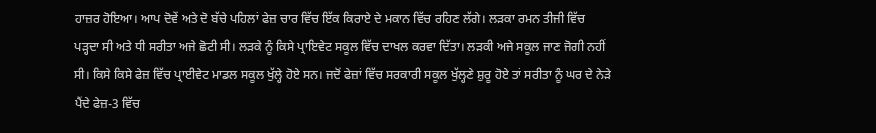ਹਾਜ਼ਰ ਹੋਇਆ। ਆਪ ਦੋਵੇਂ ਅਤੇ ਦੋ ਬੱਚੇ ਪਹਿਲਾਂ ਫੇਜ਼ ਚਾਰ ਵਿੱਚ ਇੱਕ ਕਿਰਾਏ ਦੇ ਮਕਾਨ ਵਿੱਚ ਰਹਿਣ ਲੱਗੇ। ਲੜਕਾ ਰਮਨ ਤੀਜੀ ਵਿੱਚ ਪੜ੍ਹਦਾ ਸੀ ਅਤੇ ਧੀ ਸਰੀਤਾ ਅਜੇ ਛੋਟੀ ਸੀ। ਲੜਕੇ ਨੂੰ ਕਿਸੇ ਪ੍ਰਾਇਵੇਟ ਸਕੂਲ ਵਿੱਚ ਦਾਖਲ ਕਰਵਾ ਦਿੱਤਾ। ਲੜਕੀ ਅਜੇ ਸਕੂਲ ਜਾਣ ਜੋਗੀ ਨਹੀਂ ਸੀ। ਕਿਸੇ ਕਿਸੇ ਫੇਜ਼ ਵਿੱਚ ਪ੍ਰਾਈਵੇਟ ਮਾਡਲ ਸਕੂਲ ਖੁੱਲ੍ਹੇ ਹੋਏ ਸਨ। ਜਦੋਂ ਫੇਜ਼ਾਂ ਵਿੱਚ ਸਰਕਾਰੀ ਸਕੂਲ ਖੁੱਲ੍ਹਣੇ ਸ਼ੁਰੂ ਹੋਏ ਤਾਂ ਸਰੀਤਾ ਨੂੰ ਘਰ ਦੇ ਨੇੜੇ ਪੈਂਦੇ ਫੇਜ਼-3 ਵਿੱਚ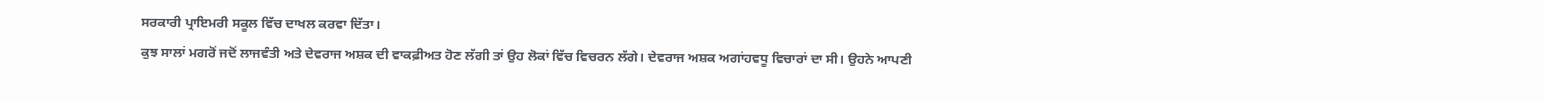ਸਰਕਾਰੀ ਪ੍ਰਾਇਮਰੀ ਸਕੂਲ ਵਿੱਚ ਦਾਖਲ ਕਰਵਾ ਦਿੱਤਾ।
ਕੁਝ ਸਾਲਾਂ ਮਗਰੋਂ ਜਦੋਂ ਲਾਜਵੰਤੀ ਅਤੇ ਦੇਵਰਾਜ ਅਸ਼ਕ ਦੀ ਵਾਕਫ਼ੀਅਤ ਹੋਣ ਲੱਗੀ ਤਾਂ ਉਹ ਲੋਕਾਂ ਵਿੱਚ ਵਿਚਰਨ ਲੱਗੇ। ਦੇਵਰਾਜ ਅਸ਼ਕ ਅਗਾਂਹਵਧੂ ਵਿਚਾਰਾਂ ਦਾ ਸੀ। ਉਹਨੇ ਆਪਣੀ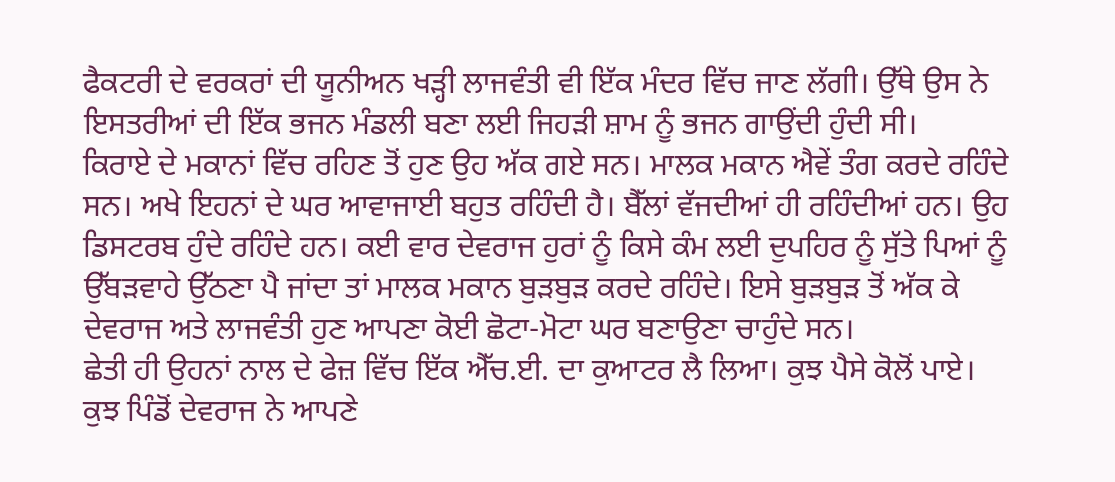ਫੈਕਟਰੀ ਦੇ ਵਰਕਰਾਂ ਦੀ ਯੂਨੀਅਨ ਖੜ੍ਹੀ ਲਾਜਵੰਤੀ ਵੀ ਇੱਕ ਮੰਦਰ ਵਿੱਚ ਜਾਣ ਲੱਗੀ। ਉੱਥੇ ਉਸ ਨੇ ਇਸਤਰੀਆਂ ਦੀ ਇੱਕ ਭਜਨ ਮੰਡਲੀ ਬਣਾ ਲਈ ਜਿਹੜੀ ਸ਼ਾਮ ਨੂੰ ਭਜਨ ਗਾਉਂਦੀ ਹੁੰਦੀ ਸੀ।
ਕਿਰਾਏ ਦੇ ਮਕਾਨਾਂ ਵਿੱਚ ਰਹਿਣ ਤੋਂ ਹੁਣ ਉਹ ਅੱਕ ਗਏ ਸਨ। ਮਾਲਕ ਮਕਾਨ ਐਵੇਂ ਤੰਗ ਕਰਦੇ ਰਹਿੰਦੇ ਸਨ। ਅਖੇ ਇਹਨਾਂ ਦੇ ਘਰ ਆਵਾਜਾਈ ਬਹੁਤ ਰਹਿੰਦੀ ਹੈ। ਬੈੱਲਾਂ ਵੱਜਦੀਆਂ ਹੀ ਰਹਿੰਦੀਆਂ ਹਨ। ਉਹ ਡਿਸਟਰਬ ਹੁੰਦੇ ਰਹਿੰਦੇ ਹਨ। ਕਈ ਵਾਰ ਦੇਵਰਾਜ ਹੁਰਾਂ ਨੂੰ ਕਿਸੇ ਕੰਮ ਲਈ ਦੁਪਹਿਰ ਨੂੰ ਸੁੱਤੇ ਪਿਆਂ ਨੂੰ ਉੱਬੜਵਾਹੇ ਉੱਠਣਾ ਪੈ ਜਾਂਦਾ ਤਾਂ ਮਾਲਕ ਮਕਾਨ ਬੁੜਬੁੜ ਕਰਦੇ ਰਹਿੰਦੇ। ਇਸੇ ਬੁੜਬੁੜ ਤੋਂ ਅੱਕ ਕੇ ਦੇਵਰਾਜ ਅਤੇ ਲਾਜਵੰਤੀ ਹੁਣ ਆਪਣਾ ਕੋਈ ਛੋਟਾ-ਮੋਟਾ ਘਰ ਬਣਾਉਣਾ ਚਾਹੁੰਦੇ ਸਨ।
ਛੇਤੀ ਹੀ ਉਹਨਾਂ ਨਾਲ ਦੇ ਫੇਜ਼ ਵਿੱਚ ਇੱਕ ਐੱਚ.ਈ. ਦਾ ਕੁਆਟਰ ਲੈ ਲਿਆ। ਕੁਝ ਪੈਸੇ ਕੋਲੋਂ ਪਾਏ। ਕੁਝ ਪਿੰਡੋਂ ਦੇਵਰਾਜ ਨੇ ਆਪਣੇ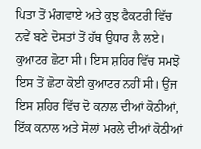ਪਿਤਾ ਤੋਂ ਮੰਗਵਾਏ ਅਤੇ ਕੁਝ ਫੈਕਟਰੀ ਵਿੱਚ ਨਵੇਂ ਬਣੇ ਦੋਸਤਾਂ ਤੋਂ ਹੱਥ ਉਧਾਰ ਲੈ ਲਏ।
ਕੁਆਟਰ ਛੋਟਾ ਸੀ। ਇਸ ਸ਼ਹਿਰ ਵਿੱਚ ਸਮਝੋ ਇਸ ਤੋਂ ਛੋਟਾ ਕੋਈ ਕੁਆਟਰ ਨਹੀਂ ਸੀ। ਉਂਜ ਇਸ ਸ਼ਹਿਰ ਵਿੱਚ ਦੋ ਕਨਾਲ ਦੀਆਂ ਕੋਠੀਆਂ, ਇੱਕ ਕਨਾਲ ਅਤੇ ਸੋਲਾਂ ਮਰਲੇ ਦੀਆਂ ਕੋਠੀਆਂ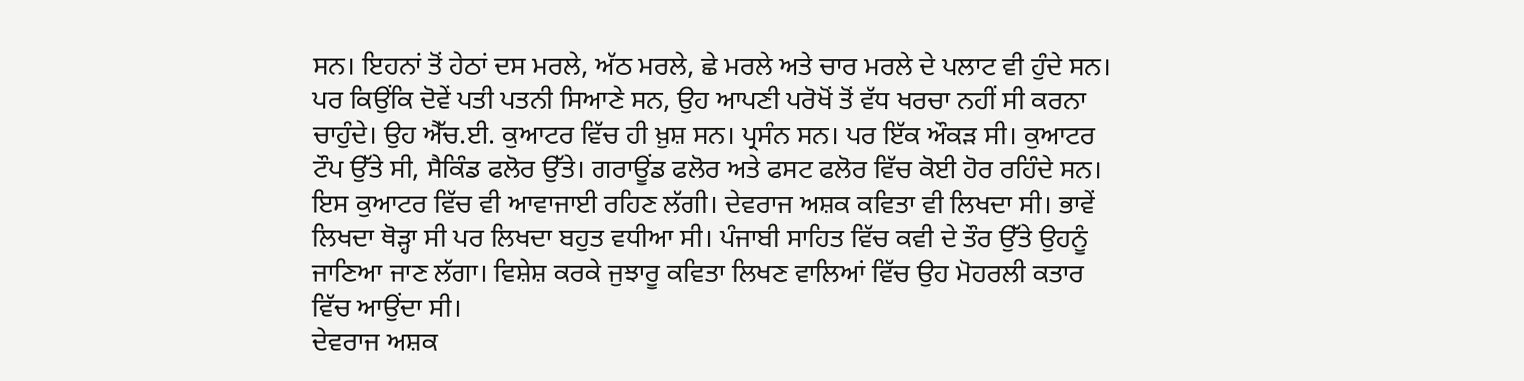ਸਨ। ਇਹਨਾਂ ਤੋਂ ਹੇਠਾਂ ਦਸ ਮਰਲੇ, ਅੱਠ ਮਰਲੇ, ਛੇ ਮਰਲੇ ਅਤੇ ਚਾਰ ਮਰਲੇ ਦੇ ਪਲਾਟ ਵੀ ਹੁੰਦੇ ਸਨ। ਪਰ ਕਿਉਂਕਿ ਦੋਵੇਂ ਪਤੀ ਪਤਨੀ ਸਿਆਣੇ ਸਨ, ਉਹ ਆਪਣੀ ਪਰੋਖੋਂ ਤੋਂ ਵੱਧ ਖਰਚਾ ਨਹੀਂ ਸੀ ਕਰਨਾ ਚਾਹੁੰਦੇ। ਉਹ ਐੱਚ.ਈ. ਕੁਆਟਰ ਵਿੱਚ ਹੀ ਖ਼ੁਸ਼ ਸਨ। ਪ੍ਰਸੰਨ ਸਨ। ਪਰ ਇੱਕ ਔਕੜ ਸੀ। ਕੁਆਟਰ ਟੌਪ ਉੱਤੇ ਸੀ, ਸੈਕਿੰਡ ਫਲੋਰ ਉੱਤੇ। ਗਰਾਊਂਡ ਫਲੋਰ ਅਤੇ ਫਸਟ ਫਲੋਰ ਵਿੱਚ ਕੋਈ ਹੋਰ ਰਹਿੰਦੇ ਸਨ।
ਇਸ ਕੁਆਟਰ ਵਿੱਚ ਵੀ ਆਵਾਜਾਈ ਰਹਿਣ ਲੱਗੀ। ਦੇਵਰਾਜ ਅਸ਼ਕ ਕਵਿਤਾ ਵੀ ਲਿਖਦਾ ਸੀ। ਭਾਵੇਂ ਲਿਖਦਾ ਥੋੜ੍ਹਾ ਸੀ ਪਰ ਲਿਖਦਾ ਬਹੁਤ ਵਧੀਆ ਸੀ। ਪੰਜਾਬੀ ਸਾਹਿਤ ਵਿੱਚ ਕਵੀ ਦੇ ਤੌਰ ਉੱਤੇ ਉਹਨੂੰ ਜਾਣਿਆ ਜਾਣ ਲੱਗਾ। ਵਿਸ਼ੇਸ਼ ਕਰਕੇ ਜੁਝਾਰੂ ਕਵਿਤਾ ਲਿਖਣ ਵਾਲਿਆਂ ਵਿੱਚ ਉਹ ਮੋਹਰਲੀ ਕਤਾਰ ਵਿੱਚ ਆਉਂਦਾ ਸੀ।
ਦੇਵਰਾਜ ਅਸ਼ਕ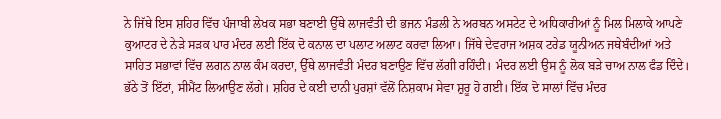ਨੇ ਜਿੱਥੇ ਇਸ ਸ਼ਹਿਰ ਵਿੱਚ ਪੰਜਾਬੀ ਲੇਖਕ ਸਭਾ ਬਣਾਈ ਉੱਥੇ ਲਾਜਵੰਤੀ ਦੀ ਭਜਨ ਮੰਡਲੀ ਨੇ ਅਰਬਨ ਅਸਟੇਟ ਦੇ ਅਧਿਕਾਰੀਆਂ ਨੂੰ ਮਿਲ ਮਿਲਾਕੇ ਆਪਣੇ ਕੁਆਟਰ ਦੇ ਨੇੜੇ ਸੜਕ ਪਾਰ ਮੰਦਰ ਲਈ ਇੱਕ ਦੋ ਕਨਾਲ ਦਾ ਪਲਾਟ ਅਲਾਟ ਕਰਵਾ ਲਿਆ। ਜਿੱਥੇ ਦੇਵਰਾਜ ਅਸ਼ਕ ਟਰੇਡ ਯੂਨੀਅਨ ਜਥੇਬੰਦੀਆਂ ਅਤੇ ਸਾਹਿਤ ਸਭਾਵਾਂ ਵਿੱਚ ਲਗਨ ਨਾਲ ਕੰਮ ਕਰਦਾ, ਉੱਥੇ ਲਾਜਵੰਤੀ ਮੰਦਰ ਬਣਾਉਣ ਵਿੱਚ ਲੱਗੀ ਰਹਿੰਦੀ। ਮੰਦਰ ਲਈ ਉਸ ਨੂੰ ਲੋਕ ਬੜੇ ਚਾਅ ਨਾਲ ਫੰਡ ਦਿੰਦੇ। ਭੱਠੇ ਤੋਂ ਇੱਟਾਂ, ਸੀਮੈਂਟ ਲਿਆਉਣ ਲੱਗੇ। ਸ਼ਹਿਰ ਦੇ ਕਈ ਦਾਨੀ ਪੁਰਸ਼ਾਂ ਵੱਲੋਂ ਨਿਸ਼ਕਾਮ ਸੇਵਾ ਸ਼ੁਰੂ ਹੋ ਗਈ। ਇੱਕ ਦੋ ਸਾਲਾਂ ਵਿੱਚ ਮੰਦਰ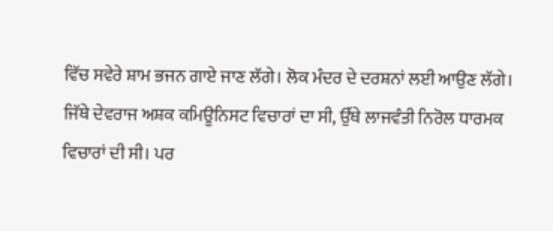ਵਿੱਚ ਸਵੇਰੇ ਸ਼ਾਮ ਭਜਨ ਗਾਏ ਜਾਣ ਲੱਗੇ। ਲੋਕ ਮੰਦਰ ਦੇ ਦਰਸ਼ਨਾਂ ਲਈ ਆਉਣ ਲੱਗੇ।
ਜਿੱਥੇ ਦੇਵਰਾਜ ਅਸ਼ਕ ਕਮਿਊਨਿਸਟ ਵਿਚਾਰਾਂ ਦਾ ਸੀ, ਉੱਥੇ ਲਾਜਵੰਤੀ ਨਿਰੋਲ ਧਾਰਮਕ ਵਿਚਾਰਾਂ ਦੀ ਸੀ। ਪਰ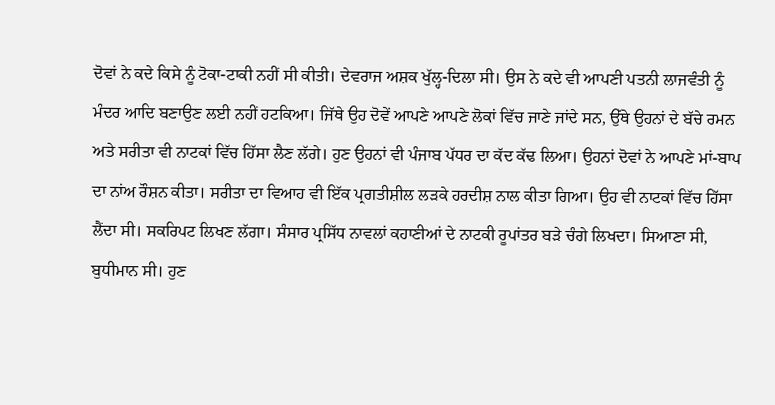ਦੋਵਾਂ ਨੇ ਕਦੇ ਕਿਸੇ ਨੂੰ ਟੋਕਾ-ਟਾਕੀ ਨਹੀਂ ਸੀ ਕੀਤੀ। ਦੇਵਰਾਜ ਅਸ਼ਕ ਖੁੱਲ੍ਹ-ਦਿਲਾ ਸੀ। ਉਸ ਨੇ ਕਦੇ ਵੀ ਆਪਣੀ ਪਤਨੀ ਲਾਜਵੰਤੀ ਨੂੰ ਮੰਦਰ ਆਦਿ ਬਣਾਉਣ ਲਈ ਨਹੀਂ ਹਟਕਿਆ। ਜਿੱਥੇ ਉਹ ਦੋਵੇਂ ਆਪਣੇ ਆਪਣੇ ਲੋਕਾਂ ਵਿੱਚ ਜਾਣੇ ਜਾਂਦੇ ਸਨ, ਉੱਥੇ ਉਹਨਾਂ ਦੇ ਬੱਚੇ ਰਮਨ ਅਤੇ ਸਰੀਤਾ ਵੀ ਨਾਟਕਾਂ ਵਿੱਚ ਹਿੱਸਾ ਲੈਣ ਲੱਗੇ। ਹੁਣ ਉਹਨਾਂ ਵੀ ਪੰਜਾਬ ਪੱਧਰ ਦਾ ਕੱਦ ਕੱਢ ਲਿਆ। ਉਹਨਾਂ ਦੋਵਾਂ ਨੇ ਆਪਣੇ ਮਾਂ-ਬਾਪ ਦਾ ਨਾਂਅ ਰੌਸ਼ਨ ਕੀਤਾ। ਸਰੀਤਾ ਦਾ ਵਿਆਹ ਵੀ ਇੱਕ ਪ੍ਰਗਤੀਸ਼ੀਲ ਲੜਕੇ ਹਰਦੀਸ਼ ਨਾਲ ਕੀਤਾ ਗਿਆ। ਉਹ ਵੀ ਨਾਟਕਾਂ ਵਿੱਚ ਹਿੱਸਾ ਲੈਂਦਾ ਸੀ। ਸਕਰਿਪਟ ਲਿਖਣ ਲੱਗਾ। ਸੰਸਾਰ ਪ੍ਰਸਿੱਧ ਨਾਵਲਾਂ ਕਹਾਣੀਆਂ ਦੇ ਨਾਟਕੀ ਰੂਪਾਂਤਰ ਬੜੇ ਚੰਗੇ ਲਿਖਦਾ। ਸਿਆਣਾ ਸੀ, ਬੁਧੀਮਾਨ ਸੀ। ਹੁਣ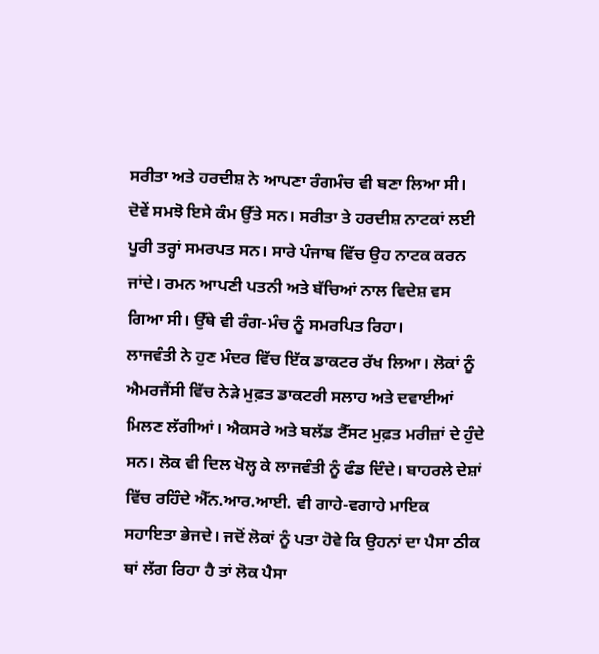ਸਰੀਤਾ ਅਤੇ ਹਰਦੀਸ਼ ਨੇ ਆਪਣਾ ਰੰਗਮੰਚ ਵੀ ਬਣਾ ਲਿਆ ਸੀ। ਦੋਵੇਂ ਸਮਝੋ ਇਸੇ ਕੰਮ ਉੱਤੇ ਸਨ। ਸਰੀਤਾ ਤੇ ਹਰਦੀਸ਼ ਨਾਟਕਾਂ ਲਈ ਪੂਰੀ ਤਰ੍ਹਾਂ ਸਮਰਪਤ ਸਨ। ਸਾਰੇ ਪੰਜਾਬ ਵਿੱਚ ਉਹ ਨਾਟਕ ਕਰਨ ਜਾਂਦੇ। ਰਮਨ ਆਪਣੀ ਪਤਨੀ ਅਤੇ ਬੱਚਿਆਂ ਨਾਲ ਵਿਦੇਸ਼ ਵਸ ਗਿਆ ਸੀ। ਉੱਥੇ ਵੀ ਰੰਗ-ਮੰਚ ਨੂੰ ਸਮਰਪਿਤ ਰਿਹਾ।
ਲਾਜਵੰਤੀ ਨੇ ਹੁਣ ਮੰਦਰ ਵਿੱਚ ਇੱਕ ਡਾਕਟਰ ਰੱਖ ਲਿਆ। ਲੋਕਾਂ ਨੂੰ ਐਮਰਜੈਂਸੀ ਵਿੱਚ ਨੇੜੇ ਮੁਫ਼ਤ ਡਾਕਟਰੀ ਸਲਾਹ ਅਤੇ ਦਵਾਈਆਂ ਮਿਲਣ ਲੱਗੀਆਂ। ਐਕਸਰੇ ਅਤੇ ਬਲੱਡ ਟੈੱਸਟ ਮੁਫ਼ਤ ਮਰੀਜ਼ਾਂ ਦੇ ਹੁੰਦੇ ਸਨ। ਲੋਕ ਵੀ ਦਿਲ ਖੋਲ੍ਹ ਕੇ ਲਾਜਵੰਤੀ ਨੂੰ ਫੰਡ ਦਿੰਦੇ। ਬਾਹਰਲੇ ਦੇਸ਼ਾਂ ਵਿੱਚ ਰਹਿੰਦੇ ਐੱਨ.ਆਰ.ਆਈ. ਵੀ ਗਾਹੇ-ਵਗਾਹੇ ਮਾਇਕ ਸਹਾਇਤਾ ਭੇਜਦੇ। ਜਦੋਂ ਲੋਕਾਂ ਨੂੰ ਪਤਾ ਹੋਵੇ ਕਿ ਉਹਨਾਂ ਦਾ ਪੈਸਾ ਠੀਕ ਥਾਂ ਲੱਗ ਰਿਹਾ ਹੈ ਤਾਂ ਲੋਕ ਪੈਸਾ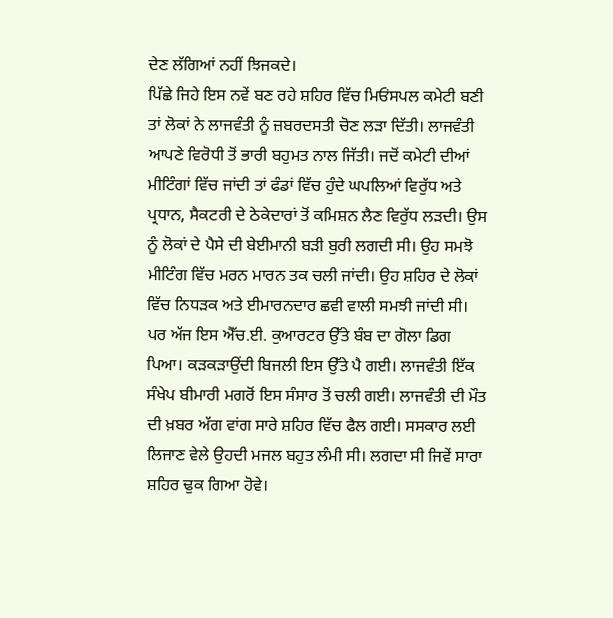ਦੇਣ ਲੱਗਿਆਂ ਨਹੀਂ ਝਿਜਕਦੇ।
ਪਿੱਛੇ ਜਿਹੇ ਇਸ ਨਵੇਂ ਬਣ ਰਹੇ ਸ਼ਹਿਰ ਵਿੱਚ ਮਿਓਂਸਪਲ ਕਮੇਟੀ ਬਣੀ ਤਾਂ ਲੋਕਾਂ ਨੇ ਲਾਜਵੰਤੀ ਨੂੰ ਜ਼ਬਰਦਸਤੀ ਚੋਣ ਲੜਾ ਦਿੱਤੀ। ਲਾਜਵੰਤੀ ਆਪਣੇ ਵਿਰੋਧੀ ਤੋਂ ਭਾਰੀ ਬਹੁਮਤ ਨਾਲ ਜਿੱਤੀ। ਜਦੋਂ ਕਮੇਟੀ ਦੀਆਂ ਮੀਟਿੰਗਾਂ ਵਿੱਚ ਜਾਂਦੀ ਤਾਂ ਫੰਡਾਂ ਵਿੱਚ ਹੁੰਦੇ ਘਪਲਿਆਂ ਵਿਰੁੱਧ ਅਤੇ ਪ੍ਰਧਾਨ, ਸੈਕਟਰੀ ਦੇ ਠੇਕੇਦਾਰਾਂ ਤੋਂ ਕਮਿਸ਼ਨ ਲੈਣ ਵਿਰੁੱਧ ਲੜਦੀ। ਉਸ ਨੂੰ ਲੋਕਾਂ ਦੇ ਪੈਸੇ ਦੀ ਬੇਈਮਾਨੀ ਬੜੀ ਬੁਰੀ ਲਗਦੀ ਸੀ। ਉਹ ਸਮਝੋ ਮੀਟਿੰਗ ਵਿੱਚ ਮਰਨ ਮਾਰਨ ਤਕ ਚਲੀ ਜਾਂਦੀ। ਉਹ ਸ਼ਹਿਰ ਦੇ ਲੋਕਾਂ ਵਿੱਚ ਨਿਧੜਕ ਅਤੇ ਈਮਾਰਨਦਾਰ ਛਵੀ ਵਾਲੀ ਸਮਝੀ ਜਾਂਦੀ ਸੀ।
ਪਰ ਅੱਜ ਇਸ ਐੱਚ.ਈ. ਕੁਆਰਟਰ ਉੱਤੇ ਬੰਬ ਦਾ ਗੋਲਾ ਡਿਗ ਪਿਆ। ਕੜਕੜਾਉਂਦੀ ਬਿਜਲੀ ਇਸ ਉੱਤੇ ਪੈ ਗਈ। ਲਾਜਵੰਤੀ ਇੱਕ ਸੰਖੇਪ ਬੀਮਾਰੀ ਮਗਰੋਂ ਇਸ ਸੰਸਾਰ ਤੋਂ ਚਲੀ ਗਈ। ਲਾਜਵੰਤੀ ਦੀ ਮੌਤ ਦੀ ਖ਼ਬਰ ਅੱਗ ਵਾਂਗ ਸਾਰੇ ਸ਼ਹਿਰ ਵਿੱਚ ਫੈਲ ਗਈ। ਸਸਕਾਰ ਲਈ ਲਿਜਾਣ ਵੇਲੇ ਉਹਦੀ ਮਜਲ ਬਹੁਤ ਲੰਮੀ ਸੀ। ਲਗਦਾ ਸੀ ਜਿਵੇਂ ਸਾਰਾ ਸ਼ਹਿਰ ਢੁਕ ਗਿਆ ਹੋਵੇ।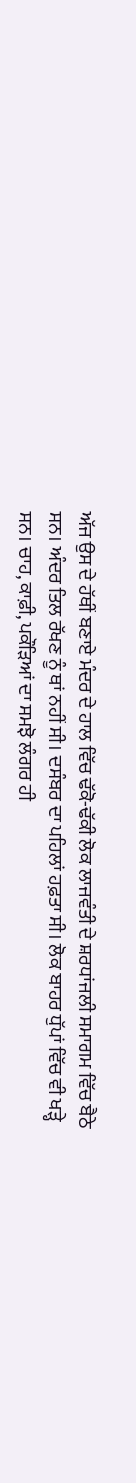ਅੱਜ ਉਸ ਦੇ ਹੱਥੀਂ ਬਣਾਏ ਮੰਦਰ ਦੇ ਹਾਲ ਵਿੱਚ ਢੱਕੋ-ਢੱਕੀ ਲੋਕ ਲਾਜਵੰਤੀ ਦੇ ਸ਼ਰਧਾਂਜਲੀ ਸਮਾਗਮ ਵਿੱਚ ਬੈਠੇ ਸਨ। ਅੰਦਰ ਤਿਲ ਰੱਖਣ ਨੂੰ ਥਾਂ ਨਹੀਂ ਸੀ। ਦਸੰਬਰ ਦਾ ਪਹਿਲਾਂ ਹਫ਼ਤਾ ਸੀ। ਲੋਕ ਬਾਹਰ ਧੁੱਪਾਂ ਵਿੱਚ ਵੀ ਖੜ੍ਹੇ ਸਨ। ਚਾਹ, ਕਾਫ਼ੀ, ਪਕੌੜਿਆਂ ਦਾ ਸਮਝੋ ਲੰਗਰ ਹੀ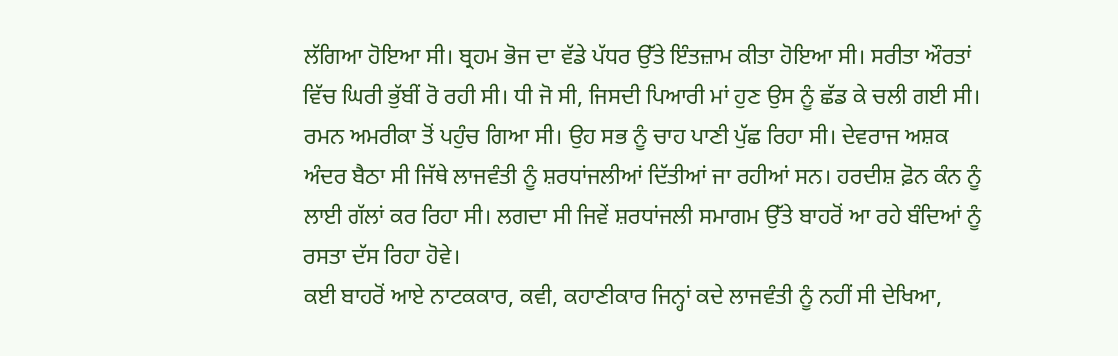ਲੱਗਿਆ ਹੋਇਆ ਸੀ। ਬ੍ਰਹਮ ਭੋਜ ਦਾ ਵੱਡੇ ਪੱਧਰ ਉੱਤੇ ਇੰਤਜ਼ਾਮ ਕੀਤਾ ਹੋਇਆ ਸੀ। ਸਰੀਤਾ ਔਰਤਾਂ ਵਿੱਚ ਘਿਰੀ ਭੁੱਬੀਂ ਰੋ ਰਹੀ ਸੀ। ਧੀ ਜੋ ਸੀ, ਜਿਸਦੀ ਪਿਆਰੀ ਮਾਂ ਹੁਣ ਉਸ ਨੂੰ ਛੱਡ ਕੇ ਚਲੀ ਗਈ ਸੀ। ਰਮਨ ਅਮਰੀਕਾ ਤੋਂ ਪਹੁੰਚ ਗਿਆ ਸੀ। ਉਹ ਸਭ ਨੂੰ ਚਾਹ ਪਾਣੀ ਪੁੱਛ ਰਿਹਾ ਸੀ। ਦੇਵਰਾਜ ਅਸ਼ਕ ਅੰਦਰ ਬੈਠਾ ਸੀ ਜਿੱਥੇ ਲਾਜਵੰਤੀ ਨੂੰ ਸ਼ਰਧਾਂਜਲੀਆਂ ਦਿੱਤੀਆਂ ਜਾ ਰਹੀਆਂ ਸਨ। ਹਰਦੀਸ਼ ਫ਼ੋਨ ਕੰਨ ਨੂੰ ਲਾਈ ਗੱਲਾਂ ਕਰ ਰਿਹਾ ਸੀ। ਲਗਦਾ ਸੀ ਜਿਵੇਂ ਸ਼ਰਧਾਂਜਲੀ ਸਮਾਗਮ ਉੱਤੇ ਬਾਹਰੋਂ ਆ ਰਹੇ ਬੰਦਿਆਂ ਨੂੰ ਰਸਤਾ ਦੱਸ ਰਿਹਾ ਹੋਵੇ।
ਕਈ ਬਾਹਰੋਂ ਆਏ ਨਾਟਕਕਾਰ, ਕਵੀ, ਕਹਾਣੀਕਾਰ ਜਿਨ੍ਹਾਂ ਕਦੇ ਲਾਜਵੰਤੀ ਨੂੰ ਨਹੀਂ ਸੀ ਦੇਖਿਆ,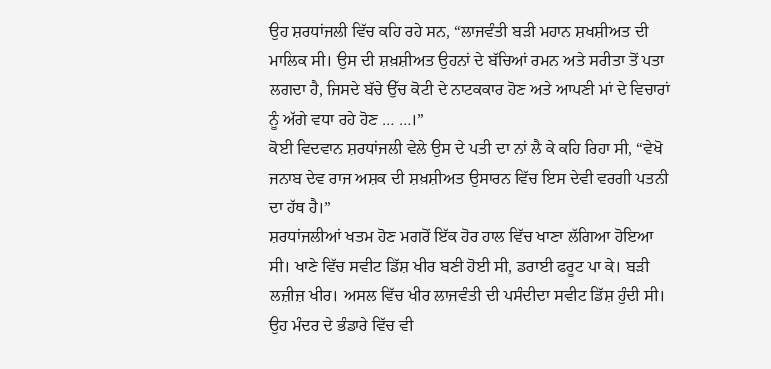ਉਹ ਸ਼ਰਧਾਂਜਲੀ ਵਿੱਚ ਕਹਿ ਰਹੇ ਸਨ, “ਲਾਜਵੰਤੀ ਬੜੀ ਮਹਾਨ ਸ਼ਖਸ਼ੀਅਤ ਦੀ ਮਾਲਿਕ ਸੀ। ਉਸ ਦੀ ਸ਼ਖ਼ਸ਼ੀਅਤ ਉਹਨਾਂ ਦੇ ਬੱਚਿਆਂ ਰਮਨ ਅਤੇ ਸਰੀਤਾ ਤੋਂ ਪਤਾ ਲਗਦਾ ਹੈ, ਜਿਸਦੇ ਬੱਚੇ ਉੱਚ ਕੋਟੀ ਦੇ ਨਾਟਕਕਾਰ ਹੋਣ ਅਤੇ ਆਪਣੀ ਮਾਂ ਦੇ ਵਿਚਾਰਾਂ ਨੂੰ ਅੱਗੇ ਵਧਾ ਰਹੇ ਹੋਣ … …।”
ਕੋਈ ਵਿਦਵਾਨ ਸ਼ਰਧਾਂਜਲੀ ਵੇਲੇ ਉਸ ਦੇ ਪਤੀ ਦਾ ਨਾਂ ਲੈ ਕੇ ਕਹਿ ਰਿਹਾ ਸੀ, “ਵੇਖੋ ਜਨਾਬ ਦੇਵ ਰਾਜ ਅਸ਼ਕ ਦੀ ਸ਼ਖ਼ਸ਼ੀਅਤ ਉਸਾਰਨ ਵਿੱਚ ਇਸ ਦੇਵੀ ਵਰਗੀ ਪਤਨੀ ਦਾ ਹੱਥ ਹੈ।”
ਸ਼ਰਧਾਂਜਲੀਆਂ ਖਤਮ ਹੋਣ ਮਗਰੋਂ ਇੱਕ ਹੋਰ ਹਾਲ ਵਿੱਚ ਖਾਣਾ ਲੱਗਿਆ ਹੋਇਆ ਸੀ। ਖਾਣੇ ਵਿੱਚ ਸਵੀਟ ਡਿੱਸ਼ ਖੀਰ ਬਣੀ ਹੋਈ ਸੀ, ਡਰਾਈ ਫਰੂਟ ਪਾ ਕੇ। ਬੜੀ ਲਜ਼ੀਜ਼ ਖੀਰ। ਅਸਲ ਵਿੱਚ ਖੀਰ ਲਾਜਵੰਤੀ ਦੀ ਪਸੰਦੀਦਾ ਸਵੀਟ ਡਿੱਸ਼ ਹੁੰਦੀ ਸੀ। ਉਹ ਮੰਦਰ ਦੇ ਭੰਡਾਰੇ ਵਿੱਚ ਵੀ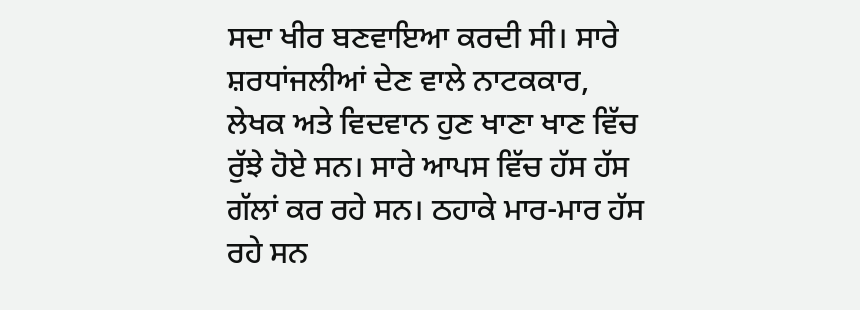ਸਦਾ ਖੀਰ ਬਣਵਾਇਆ ਕਰਦੀ ਸੀ। ਸਾਰੇ ਸ਼ਰਧਾਂਜਲੀਆਂ ਦੇਣ ਵਾਲੇ ਨਾਟਕਕਾਰ, ਲੇਖਕ ਅਤੇ ਵਿਦਵਾਨ ਹੁਣ ਖਾਣਾ ਖਾਣ ਵਿੱਚ ਰੁੱਝੇ ਹੋਏ ਸਨ। ਸਾਰੇ ਆਪਸ ਵਿੱਚ ਹੱਸ ਹੱਸ ਗੱਲਾਂ ਕਰ ਰਹੇ ਸਨ। ਠਹਾਕੇ ਮਾਰ-ਮਾਰ ਹੱਸ ਰਹੇ ਸਨ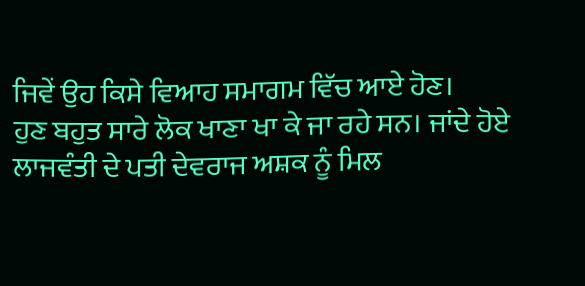ਜਿਵੇਂ ਉਹ ਕਿਸੇ ਵਿਆਹ ਸਮਾਗਮ ਵਿੱਚ ਆਏ ਹੋਣ।
ਹੁਣ ਬਹੁਤ ਸਾਰੇ ਲੋਕ ਖਾਣਾ ਖਾ ਕੇ ਜਾ ਰਹੇ ਸਨ। ਜਾਂਦੇ ਹੋਏ ਲਾਜਵੰਤੀ ਦੇ ਪਤੀ ਦੇਵਰਾਜ ਅਸ਼ਕ ਨੂੰ ਮਿਲ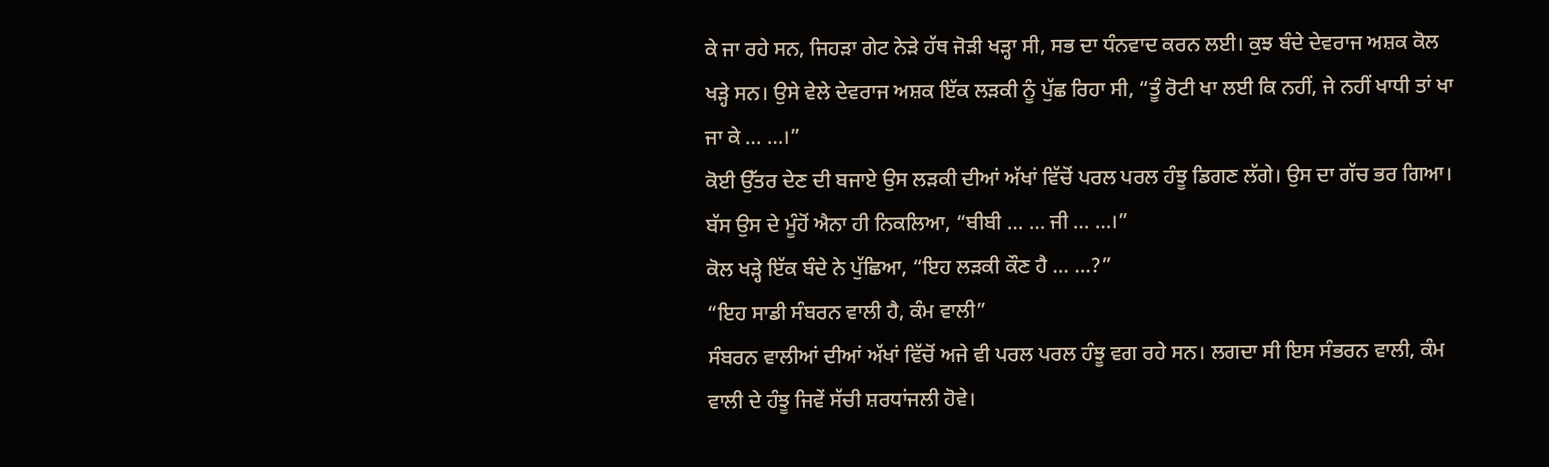ਕੇ ਜਾ ਰਹੇ ਸਨ, ਜਿਹੜਾ ਗੇਟ ਨੇੜੇ ਹੱਥ ਜੋੜੀ ਖੜ੍ਹਾ ਸੀ, ਸਭ ਦਾ ਧੰਨਵਾਦ ਕਰਨ ਲਈ। ਕੁਝ ਬੰਦੇ ਦੇਵਰਾਜ ਅਸ਼ਕ ਕੋਲ ਖੜ੍ਹੇ ਸਨ। ਉਸੇ ਵੇਲੇ ਦੇਵਰਾਜ ਅਸ਼ਕ ਇੱਕ ਲੜਕੀ ਨੂੰ ਪੁੱਛ ਰਿਹਾ ਸੀ, “ਤੂੰ ਰੋਟੀ ਖਾ ਲਈ ਕਿ ਨਹੀਂ, ਜੇ ਨਹੀਂ ਖਾਧੀ ਤਾਂ ਖਾ ਜਾ ਕੇ … …।”
ਕੋਈ ਉੱਤਰ ਦੇਣ ਦੀ ਬਜਾਏ ਉਸ ਲੜਕੀ ਦੀਆਂ ਅੱਖਾਂ ਵਿੱਚੋਂ ਪਰਲ ਪਰਲ ਹੰਝੂ ਡਿਗਣ ਲੱਗੇ। ਉਸ ਦਾ ਗੱਚ ਭਰ ਗਿਆ। ਬੱਸ ਉਸ ਦੇ ਮੂੰਹੋਂ ਐਨਾ ਹੀ ਨਿਕਲਿਆ, “ਬੀਬੀ … … ਜੀ … …।”
ਕੋਲ ਖੜ੍ਹੇ ਇੱਕ ਬੰਦੇ ਨੇ ਪੁੱਛਿਆ, “ਇਹ ਲੜਕੀ ਕੌਣ ਹੈ … …?”
“ਇਹ ਸਾਡੀ ਸੰਬਰਨ ਵਾਲੀ ਹੈ, ਕੰਮ ਵਾਲੀ”
ਸੰਬਰਨ ਵਾਲੀਆਂ ਦੀਆਂ ਅੱਖਾਂ ਵਿੱਚੋਂ ਅਜੇ ਵੀ ਪਰਲ ਪਰਲ ਹੰਝੂ ਵਗ ਰਹੇ ਸਨ। ਲਗਦਾ ਸੀ ਇਸ ਸੰਭਰਨ ਵਾਲੀ, ਕੰਮ ਵਾਲੀ ਦੇ ਹੰਝੂ ਜਿਵੇਂ ਸੱਚੀ ਸ਼ਰਧਾਂਜਲੀ ਹੋਵੇ।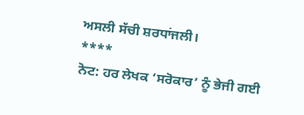ਅਸਲੀ ਸੱਚੀ ਸ਼ਰਧਾਂਜਲੀ।
****
ਨੋਟ: ਹਰ ਲੇਖਕ ‘ਸਰੋਕਾਰ’ ਨੂੰ ਭੇਜੀ ਗਈ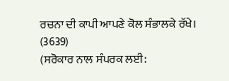ਰਚਨਾ ਦੀ ਕਾਪੀ ਆਪਣੇ ਕੋਲ ਸੰਭਾਲਕੇ ਰੱਖੇ।
(3639)
(ਸਰੋਕਾਰ ਨਾਲ ਸੰਪਰਕ ਲਈ: